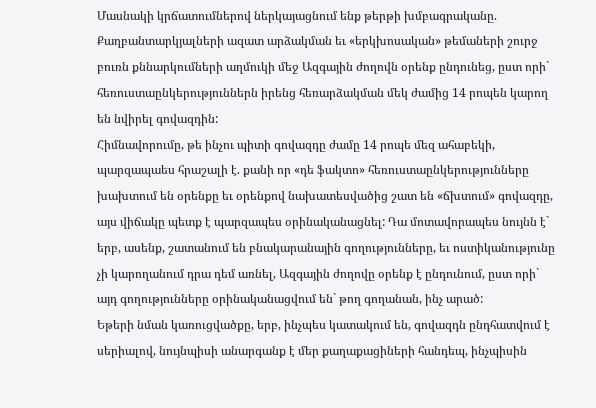Մասնակի կրճատումներով ներկայացնում ենք թերթի խմբագրականը.
Քաղբանտարկյալների ազատ արձակման եւ «երկխոսական» թեմաների շուրջ բուռն քննարկումների աղմուկի մեջ Ազգային ժողովն օրենք ընդունեց, ըստ որի` հեռուստաընկերություններն իրենց հեռարձակման մեկ ժամից 14 րոպեն կարող են նվիրել գովազդին:
Հիմնավորումը, թե ինչու պիտի գովազդը ժամը 14 րոպե մեզ ահաբեկի, պարզապաես հրաշալի է. քանի որ «դե ֆակտո» հեռուստաընկերությունները խախտում են օրենքը եւ օրենքով նախատեսվածից շատ են «ճխտում» գովազդը, այս վիճակը պետք է պարզապես օրինականացնել: Դա մոտավորապես նույնն է` երբ, ասենք, շատանում են բնակարանային գողությունները, եւ ոստիկանությունը չի կարողանում դրա դեմ առնել, Ազգային ժողովը օրենք է ընդունում, ըստ որի` այդ գողությունները օրինականացվում են` թող գողանան, ինչ արած:
Եթերի նման կառուցվածքը, երբ, ինչպես կատակում են, գովազդն ընդհատվում է սերիալով, նույնպիսի անարգանք է մեր քաղաքացիների հանդեպ, ինչպիսին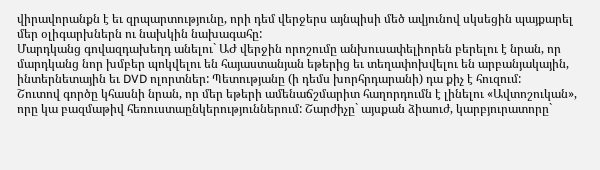վիրավորանքն է եւ զրպարտությունը, որի դեմ վերջերս այնպիսի մեծ ավյունով սկսեցին պայքարել մեր օլիգարխներն ու նախկին նախագահը:
Մարդկանց գովազդախեղդ անելու` ԱԺ վերջին որոշումը անխուսափելիորեն բերելու է նրան, որ մարդկանց նոր խմբեր պոկվելու են հայաստանյան եթերից եւ տեղափոխվելու են արբանյակային, ինտերնետային եւ DVD ոլորտներ: Պետությանը (ի դեմս խորհրդարանի) դա քիչ է հուզում:
Շուտով գործը կհասնի նրան, որ մեր եթերի ամենաճշմարիտ հաղորդումն է լինելու «Ավտոշուկան», որը կա բազմաթիվ հեռուստաընկերություններում: Շարժիչը` այսքան ձիաուժ, կարբյուրատորը`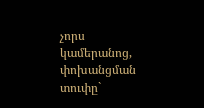չորս կամերանոց, փոխանցման տուփը`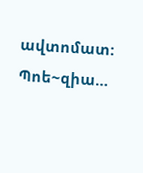ավտոմատ: Պոե~զիա…